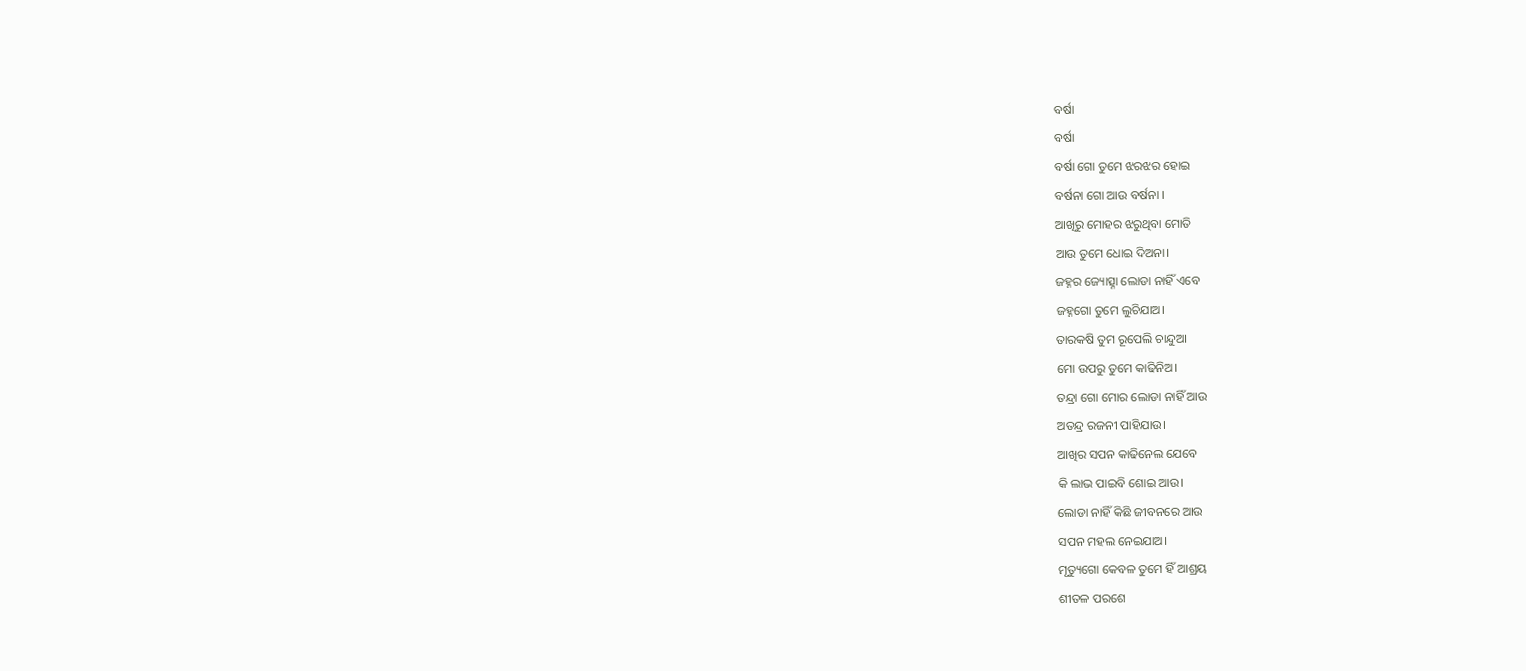ବର୍ଷା
ବର୍ଷା
ବର୍ଷା ଗୋ ତୁମେ ଝରଝର ହୋଇ
ବର୍ଷନା ଗୋ ଆଉ ବର୍ଷନା ।
ଆଖିରୁ ମୋହର ଝରୁଥିବା ମୋତି
ଆଉ ତୁମେ ଧୋଇ ଦିଅନା।
ଜହ୍ନର ଜ୍ୟୋତ୍ସ୍ନା ଲୋଡା ନାହିଁ ଏବେ
ଜହ୍ନଗୋ ତୁମେ ଲୁଚିଯାଅ।
ତାରକଷି ତୁମ ରୂପେଲି ଚାନ୍ଦୁଆ
ମୋ ଉପରୁ ତୁମେ କାଢିନିଅ।
ତନ୍ଦ୍ରା ଗୋ ମୋର ଲୋଡା ନାହିଁ ଆଉ
ଅତନ୍ଦ୍ର ରଜନୀ ପାହିଯାଉ।
ଆଖିର ସପନ କାଢିନେଲ ଯେବେ
କି ଲାଭ ପାଇବି ଶୋଇ ଆଉ।
ଲୋଡା ନାହିଁ କିଛି ଜୀବନରେ ଆଉ
ସପନ ମହଲ ନେଇଯାଅ।
ମୃତ୍ୟୁଗୋ କେବଳ ତୁମେ ହିଁ ଆଶ୍ରୟ
ଶୀତଳ ପରଶେ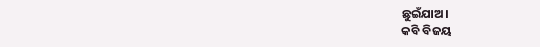ଛୁଇଁଯାଅ।
କବି ବିଜୟ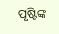ପୃଷ୍ଟିଙ୍କ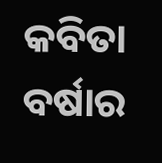କବିତା ବର୍ଷାର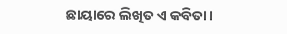ଛାୟାରେ ଲିଖିତ ଏ କବିତା।